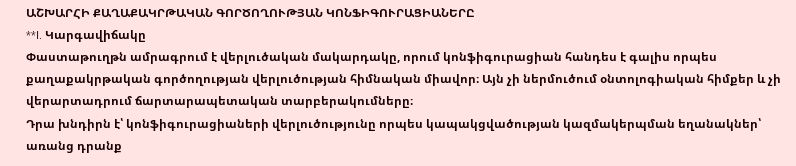ԱՇԽԱՐՀԻ ՔԱՂԱՔԱԿՐԹԱԿԱՆ ԳՈՐԾՈՂՈՒԹՅԱՆ ԿՈՆՖԻԳՈՒՐԱՑԻԱՆԵՐԸ
**I. Կարգավիճակը
Փաստաթուղթն ամրագրում է վերլուծական մակարդակը, որում կոնֆիգուրացիան հանդես է գալիս որպես քաղաքակրթական գործողության վերլուծության հիմնական միավոր։ Այն չի ներմուծում օնտոլոգիական հիմքեր և չի վերարտադրում ճարտարապետական տարբերակումները։
Դրա խնդիրն է՝ կոնֆիգուրացիաների վերլուծությունը որպես կապակցվածության կազմակերպման եղանակներ՝ առանց դրանք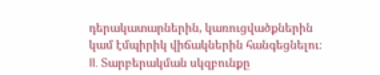դերակատարներին, կառուցվածքներին կամ էմպիրիկ վիճակներին հանգեցնելու։
II. Տարբերակման սկզբունքը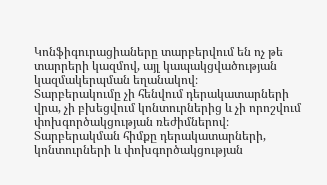Կոնֆիգուրացիաները տարբերվում են ոչ թե տարրերի կազմով, այլ կապակցվածության կազմակերպման եղանակով։
Տարբերակումը չի հենվում դերակատարների վրա, չի բխեցվում կոնտուրներից և չի որոշվում փոխգործակցության ռեժիմներով։
Տարբերակման հիմքը դերակատարների, կոնտուրների և փոխգործակցության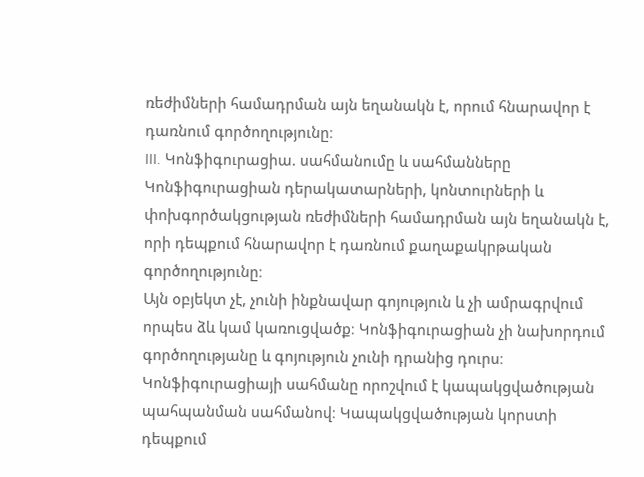ռեժիմների համադրման այն եղանակն է, որում հնարավոր է դառնում գործողությունը։
III. Կոնֆիգուրացիա. սահմանումը և սահմանները
Կոնֆիգուրացիան դերակատարների, կոնտուրների և փոխգործակցության ռեժիմների համադրման այն եղանակն է, որի դեպքում հնարավոր է դառնում քաղաքակրթական գործողությունը։
Այն օբյեկտ չէ, չունի ինքնավար գոյություն և չի ամրագրվում որպես ձև կամ կառուցվածք։ Կոնֆիգուրացիան չի նախորդում գործողությանը և գոյություն չունի դրանից դուրս։
Կոնֆիգուրացիայի սահմանը որոշվում է կապակցվածության պահպանման սահմանով։ Կապակցվածության կորստի դեպքում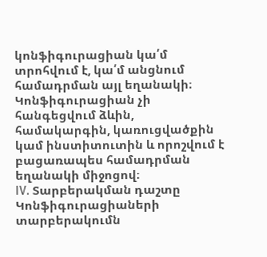կոնֆիգուրացիան կա՛մ տրոհվում է, կա՛մ անցնում համադրման այլ եղանակի։
Կոնֆիգուրացիան չի հանգեցվում ձևին, համակարգին, կառուցվածքին կամ ինստիտուտին և որոշվում է բացառապես համադրման եղանակի միջոցով։
IV. Տարբերակման դաշտը
Կոնֆիգուրացիաների տարբերակումն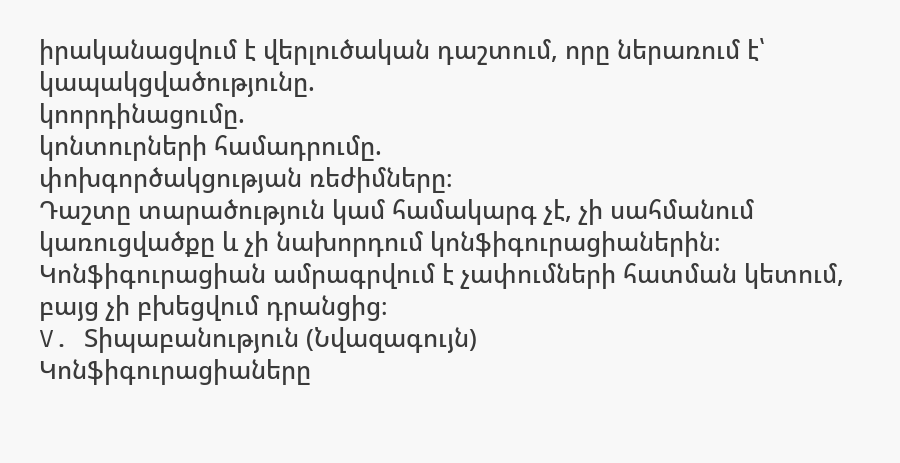իրականացվում է վերլուծական դաշտում, որը ներառում է՝
կապակցվածությունը.
կոորդինացումը.
կոնտուրների համադրումը.
փոխգործակցության ռեժիմները։
Դաշտը տարածություն կամ համակարգ չէ, չի սահմանում կառուցվածքը և չի նախորդում կոնֆիգուրացիաներին։ Կոնֆիգուրացիան ամրագրվում է չափումների հատման կետում, բայց չի բխեցվում դրանցից։
V. Տիպաբանություն (Նվազագույն)
Կոնֆիգուրացիաները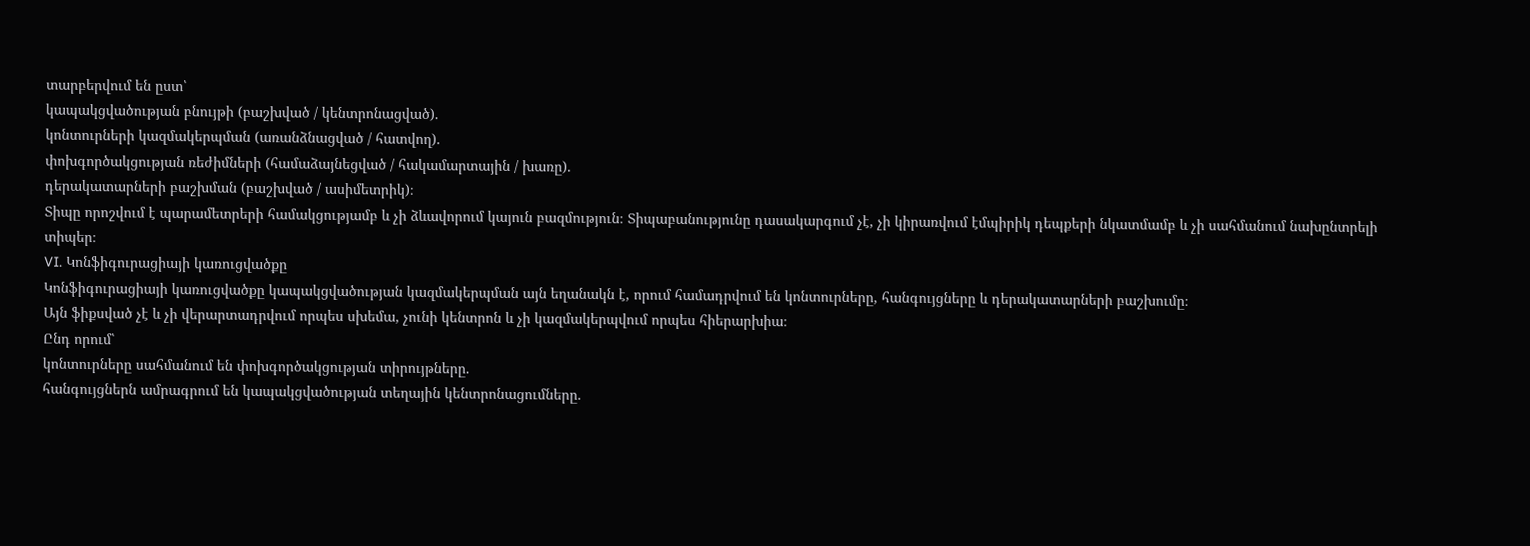տարբերվում են ըստ՝
կապակցվածության բնույթի (բաշխված / կենտրոնացված).
կոնտուրների կազմակերպման (առանձնացված / հատվող).
փոխգործակցության ռեժիմների (համաձայնեցված / հակամարտային / խառը).
դերակատարների բաշխման (բաշխված / ասիմետրիկ)։
Տիպը որոշվում է պարամետրերի համակցությամբ և չի ձևավորում կայուն բազմություն։ Տիպաբանությունը դասակարգում չէ, չի կիրառվում էմպիրիկ դեպքերի նկատմամբ և չի սահմանում նախընտրելի տիպեր։
VI. Կոնֆիգուրացիայի կառուցվածքը
Կոնֆիգուրացիայի կառուցվածքը կապակցվածության կազմակերպման այն եղանակն է, որում համադրվում են կոնտուրները, հանգույցները և դերակատարների բաշխումը։
Այն ֆիքսված չէ և չի վերարտադրվում որպես սխեմա, չունի կենտրոն և չի կազմակերպվում որպես հիերարխիա։
Ընդ որում՝
կոնտուրները սահմանում են փոխգործակցության տիրույթները.
հանգույցներն ամրագրում են կապակցվածության տեղային կենտրոնացումները.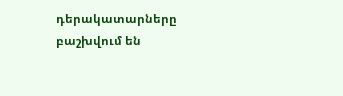դերակատարները բաշխվում են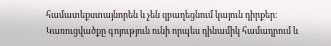համատեքստայնորեն և չեն զբաղեցնում կայուն դիրքեր։
Կառուցվածքը գոյություն ունի որպես դինամիկ համադրում և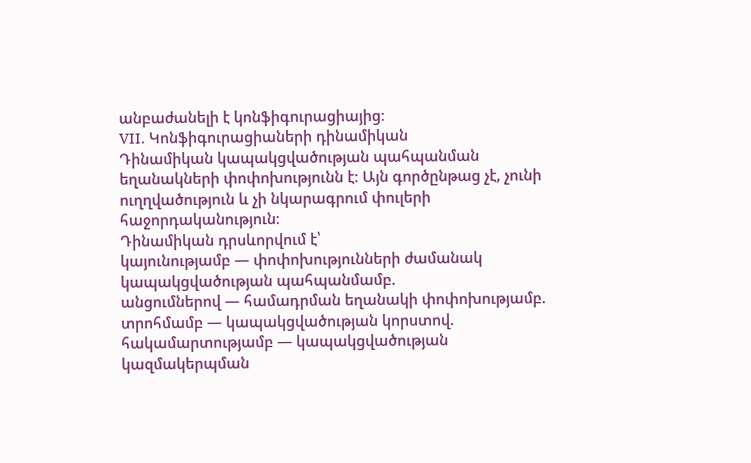անբաժանելի է կոնֆիգուրացիայից։
VII. Կոնֆիգուրացիաների դինամիկան
Դինամիկան կապակցվածության պահպանման եղանակների փոփոխությունն է։ Այն գործընթաց չէ, չունի ուղղվածություն և չի նկարագրում փուլերի հաջորդականություն։
Դինամիկան դրսևորվում է՝
կայունությամբ — փոփոխությունների ժամանակ կապակցվածության պահպանմամբ.
անցումներով — համադրման եղանակի փոփոխությամբ.
տրոհմամբ — կապակցվածության կորստով.
հակամարտությամբ — կապակցվածության կազմակերպման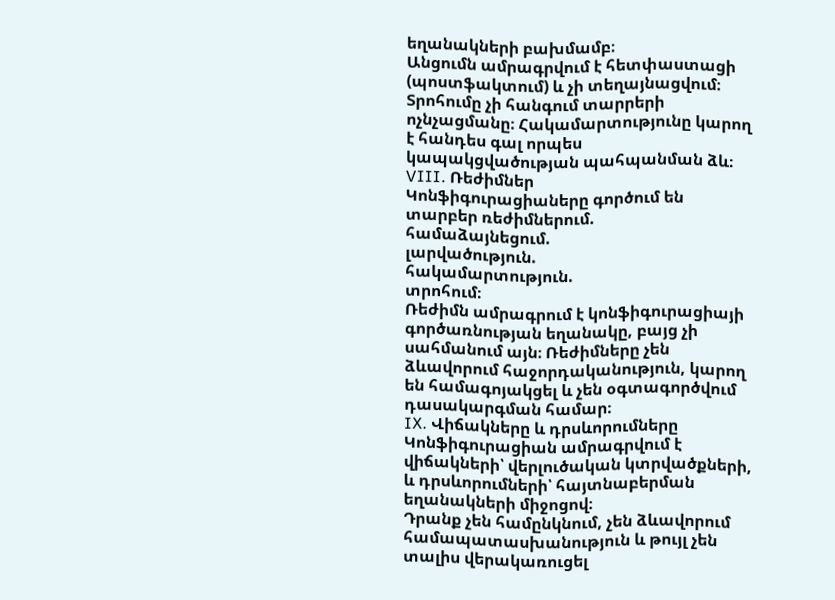եղանակների բախմամբ։
Անցումն ամրագրվում է հետփաստացի (պոստֆակտում) և չի տեղայնացվում։ Տրոհումը չի հանգում տարրերի ոչնչացմանը։ Հակամարտությունը կարող է հանդես գալ որպես կապակցվածության պահպանման ձև։
VIII. Ռեժիմներ
Կոնֆիգուրացիաները գործում են տարբեր ռեժիմներում.
համաձայնեցում.
լարվածություն.
հակամարտություն.
տրոհում։
Ռեժիմն ամրագրում է կոնֆիգուրացիայի գործառնության եղանակը, բայց չի սահմանում այն։ Ռեժիմները չեն ձևավորում հաջորդականություն, կարող են համագոյակցել և չեն օգտագործվում դասակարգման համար։
IX. Վիճակները և դրսևորումները
Կոնֆիգուրացիան ամրագրվում է վիճակների՝ վերլուծական կտրվածքների, և դրսևորումների՝ հայտնաբերման եղանակների միջոցով։
Դրանք չեն համընկնում, չեն ձևավորում համապատասխանություն և թույլ չեն տալիս վերակառուցել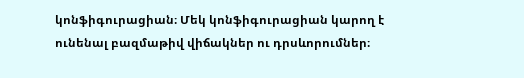կոնֆիգուրացիան։ Մեկ կոնֆիգուրացիան կարող է ունենալ բազմաթիվ վիճակներ ու դրսևորումներ։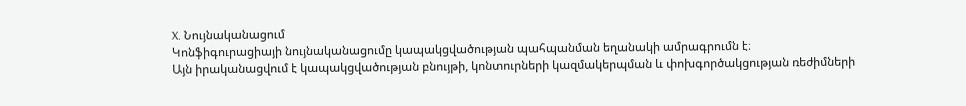X. Նույնականացում
Կոնֆիգուրացիայի նույնականացումը կապակցվածության պահպանման եղանակի ամրագրումն է։
Այն իրականացվում է կապակցվածության բնույթի, կոնտուրների կազմակերպման և փոխգործակցության ռեժիմների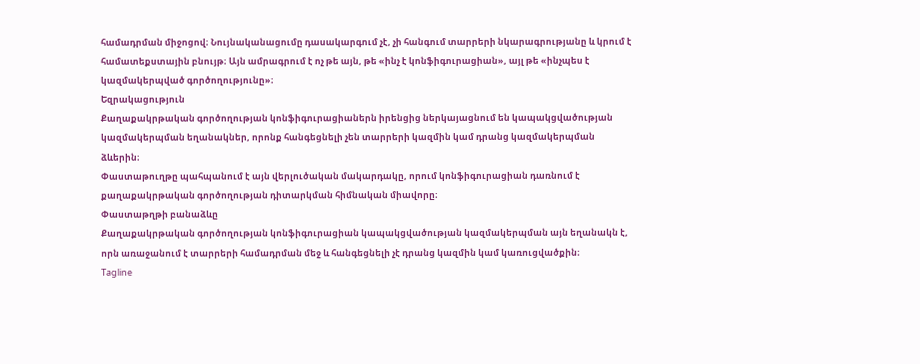համադրման միջոցով։ Նույնականացումը դասակարգում չէ, չի հանգում տարրերի նկարագրությանը և կրում է համատեքստային բնույթ։ Այն ամրագրում է ոչ թե այն, թե «ինչ է կոնֆիգուրացիան», այլ թե «ինչպես է կազմակերպված գործողությունը»։
Եզրակացություն
Քաղաքակրթական գործողության կոնֆիգուրացիաներն իրենցից ներկայացնում են կապակցվածության կազմակերպման եղանակներ, որոնք հանգեցնելի չեն տարրերի կազմին կամ դրանց կազմակերպման ձևերին։
Փաստաթուղթը պահպանում է այն վերլուծական մակարդակը, որում կոնֆիգուրացիան դառնում է քաղաքակրթական գործողության դիտարկման հիմնական միավորը։
Փաստաթղթի բանաձևը
Քաղաքակրթական գործողության կոնֆիգուրացիան կապակցվածության կազմակերպման այն եղանակն է, որն առաջանում է տարրերի համադրման մեջ և հանգեցնելի չէ դրանց կազմին կամ կառուցվածքին։
Tagline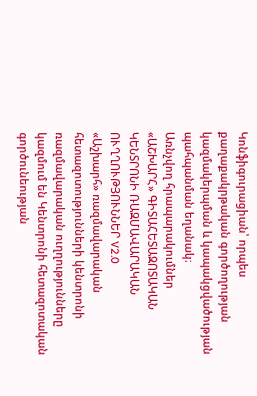Կոնֆիգուրացիան՝ որպես քաղաքակրթական գործողության կազմակերպման և կապակցվածության պահպանման եղանակ։
Առնչվող հրապարակումներ
«ԱՇԽԱՐՀ» ԳԻՏԱՀԵՏԱԶՈՏԱԿԱՆ ԿԵՆՏՐՈՆԻ ՌԱԶՄԱՎԱՐԱԿԱՆ ՈՒՂՂՈՒԹՅՈՒՆՆԵՐ V2.0
«Աշխարհ» ռազմավարական հետազոտությունների կենտրոնի ռազմավարական ուղղությունները կազմում են Կենտրոնի հետազոտական գործունեության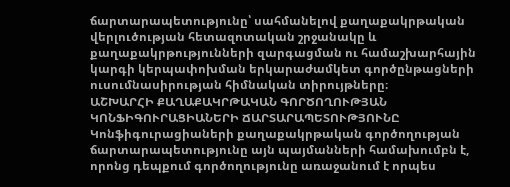ճարտարապետությունը՝ սահմանելով քաղաքակրթական վերլուծության հետազոտական շրջանակը և քաղաքակրթությունների զարգացման ու համաշխարհային կարգի կերպափոխման երկարաժամկետ գործընթացների ուսումնասիրության հիմնական տիրույթները։
ԱՇԽԱՐՀԻ ՔԱՂԱՔԱԿՐԹԱԿԱՆ ԳՈՐԾՈՂՈՒԹՅԱՆ ԿՈՆՖԻԳՈՒՐԱՑԻԱՆԵՐԻ ՃԱՐՏԱՐԱՊԵՏՈՒԹՅՈՒՆԸ
Կոնֆիգուրացիաների քաղաքակրթական գործողության ճարտարապետությունը այն պայմանների համախումբն է, որոնց դեպքում գործողությունը առաջանում է որպես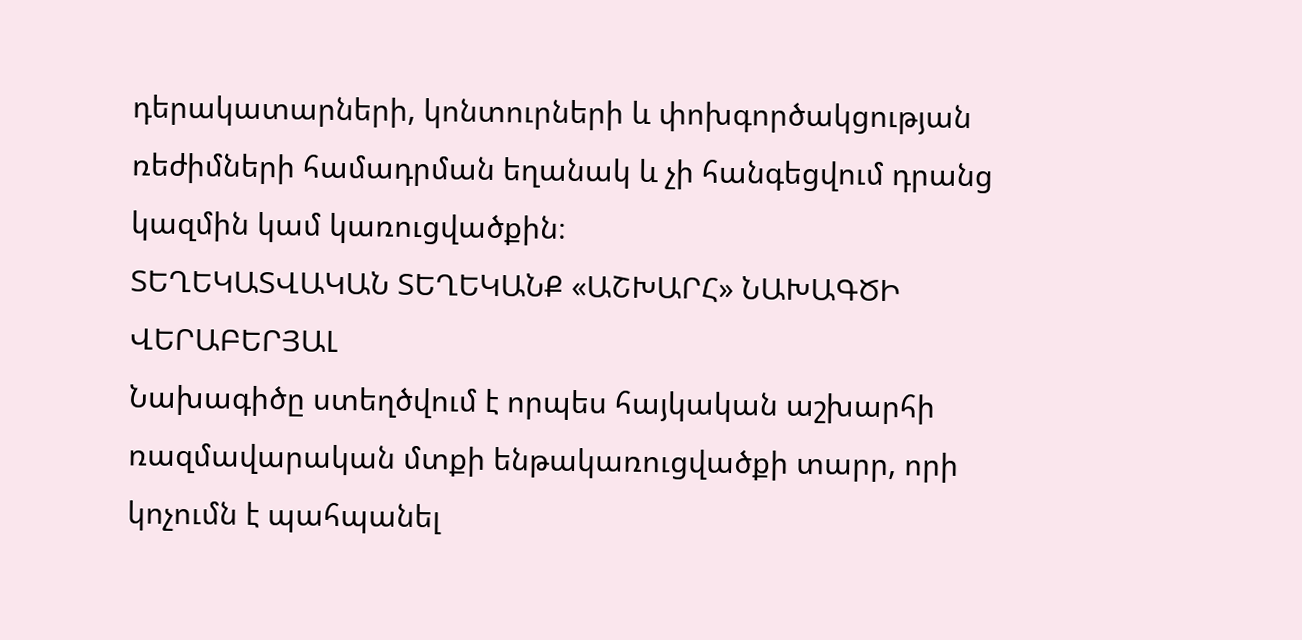դերակատարների, կոնտուրների և փոխգործակցության ռեժիմների համադրման եղանակ և չի հանգեցվում դրանց կազմին կամ կառուցվածքին։
ՏԵՂԵԿԱՏՎԱԿԱՆ ՏԵՂԵԿԱՆՔ «ԱՇԽԱՐՀ» ՆԱԽԱԳԾԻ ՎԵՐԱԲԵՐՅԱԼ
Նախագիծը ստեղծվում է որպես հայկական աշխարհի ռազմավարական մտքի ենթակառուցվածքի տարր, որի կոչումն է պահպանել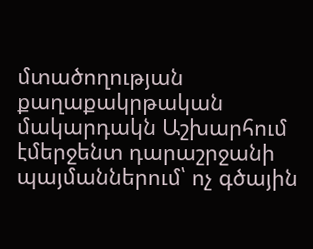մտածողության քաղաքակրթական մակարդակն Աշխարհում էմերջենտ դարաշրջանի պայմաններում՝ ոչ գծային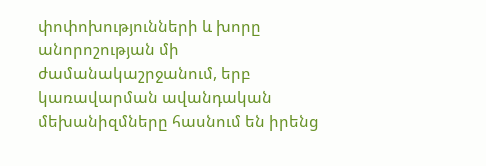փոփոխությունների և խորը անորոշության մի ժամանակաշրջանում, երբ կառավարման ավանդական մեխանիզմները հասնում են իրենց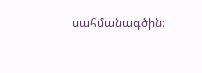սահմանագծին։